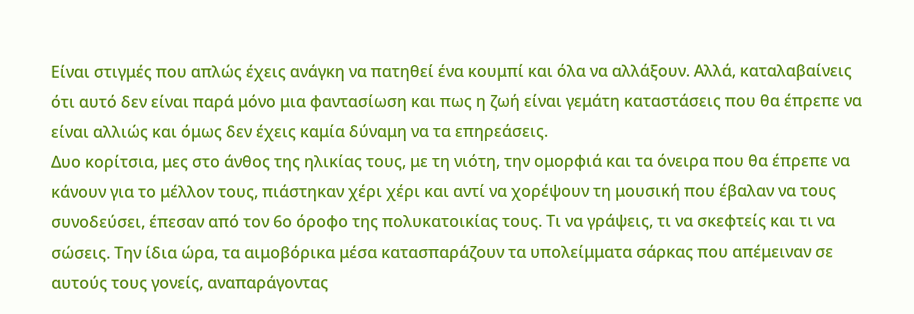Είναι στιγμές που απλώς έχεις ανάγκη να πατηθεί ένα κουμπί και όλα να αλλάξουν. Αλλά, καταλαβαίνεις ότι αυτό δεν είναι παρά μόνο μια φαντασίωση και πως η ζωή είναι γεμάτη καταστάσεις που θα έπρεπε να είναι αλλιώς και όμως δεν έχεις καμία δύναμη να τα επηρεάσεις.
Δυο κορίτσια, μες στο άνθος της ηλικίας τους, με τη νιότη, την ομορφιά και τα όνειρα που θα έπρεπε να κάνουν για το μέλλον τους, πιάστηκαν χέρι χέρι και αντί να χορέψουν τη μουσική που έβαλαν να τους συνοδεύσει, έπεσαν από τον 6ο όροφο της πολυκατοικίας τους. Τι να γράψεις, τι να σκεφτείς και τι να σώσεις. Την ίδια ώρα, τα αιμοβόρικα μέσα κατασπαράζουν τα υπολείμματα σάρκας που απέμειναν σε αυτούς τους γονείς, αναπαράγοντας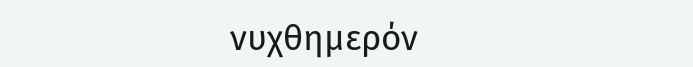νυχθημερόν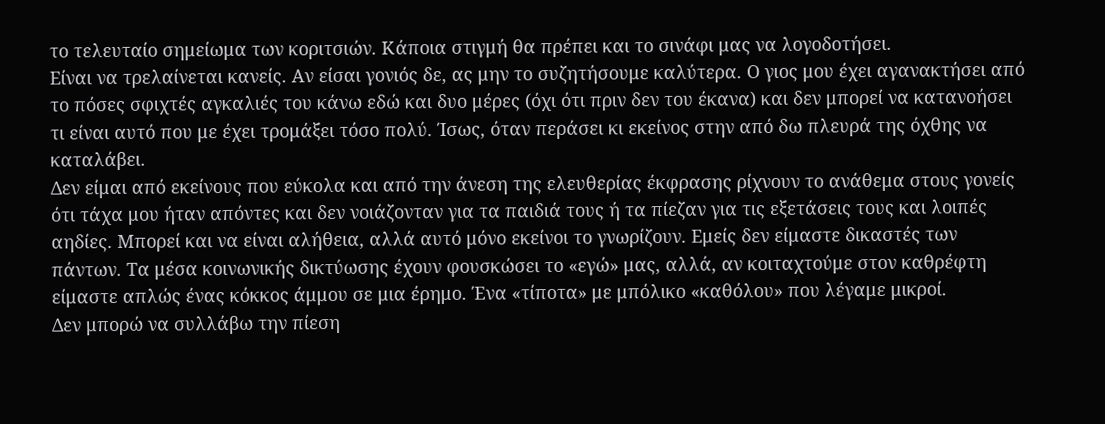το τελευταίο σημείωμα των κοριτσιών. Κάποια στιγμή θα πρέπει και το σινάφι μας να λογοδοτήσει.
Είναι να τρελαίνεται κανείς. Αν είσαι γονιός δε, ας μην το συζητήσουμε καλύτερα. Ο γιος μου έχει αγανακτήσει από το πόσες σφιχτές αγκαλιές του κάνω εδώ και δυο μέρες (όχι ότι πριν δεν του έκανα) και δεν μπορεί να κατανοήσει τι είναι αυτό που με έχει τρομάξει τόσο πολύ. Ίσως, όταν περάσει κι εκείνος στην από δω πλευρά της όχθης να καταλάβει.
Δεν είμαι από εκείνους που εύκολα και από την άνεση της ελευθερίας έκφρασης ρίχνουν το ανάθεμα στους γονείς ότι τάχα μου ήταν απόντες και δεν νοιάζονταν για τα παιδιά τους ή τα πίεζαν για τις εξετάσεις τους και λοιπές αηδίες. Μπορεί και να είναι αλήθεια, αλλά αυτό μόνο εκείνοι το γνωρίζουν. Εμείς δεν είμαστε δικαστές των πάντων. Τα μέσα κοινωνικής δικτύωσης έχουν φουσκώσει το «εγώ» μας, αλλά, αν κοιταχτούμε στον καθρέφτη είμαστε απλώς ένας κόκκος άμμου σε μια έρημο. Ένα «τίποτα» με μπόλικο «καθόλου» που λέγαμε μικροί.
Δεν μπορώ να συλλάβω την πίεση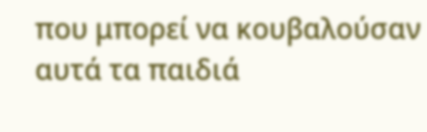που μπορεί να κουβαλούσαν αυτά τα παιδιά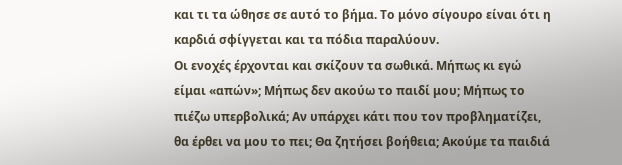και τι τα ώθησε σε αυτό το βήμα. Το μόνο σίγουρο είναι ότι η καρδιά σφίγγεται και τα πόδια παραλύουν.
Οι ενοχές έρχονται και σκίζουν τα σωθικά. Μήπως κι εγώ είμαι «απών»; Μήπως δεν ακούω το παιδί μου; Μήπως το πιέζω υπερβολικά; Αν υπάρχει κάτι που τον προβληματίζει, θα έρθει να μου το πει; Θα ζητήσει βοήθεια; Ακούμε τα παιδιά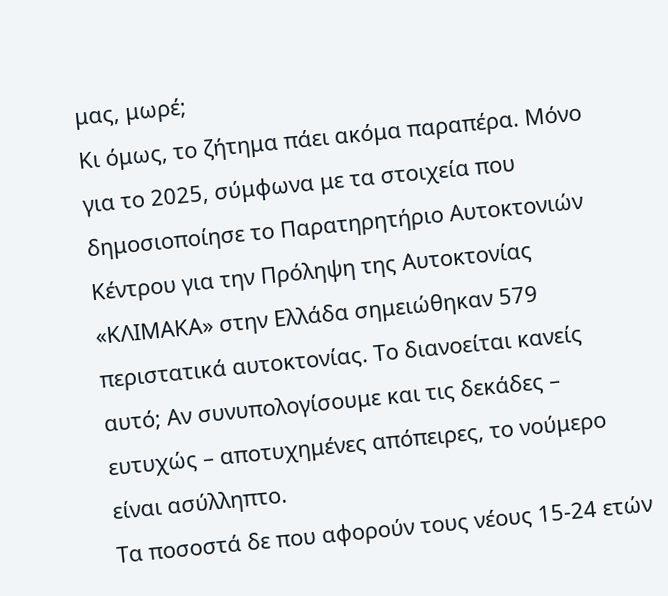μας, μωρέ;
Κι όμως, το ζήτημα πάει ακόμα παραπέρα. Μόνο για το 2025, σύμφωνα με τα στοιχεία που δημοσιοποίησε το Παρατηρητήριο Αυτοκτονιών Κέντρου για την Πρόληψη της Αυτοκτονίας «ΚΛΙΜΑΚΑ» στην Ελλάδα σημειώθηκαν 579 περιστατικά αυτοκτονίας. Το διανοείται κανείς αυτό; Αν συνυπολογίσουμε και τις δεκάδες – ευτυχώς – αποτυχημένες απόπειρες, το νούμερο είναι ασύλληπτο.
Τα ποσοστά δε που αφορούν τους νέους 15-24 ετών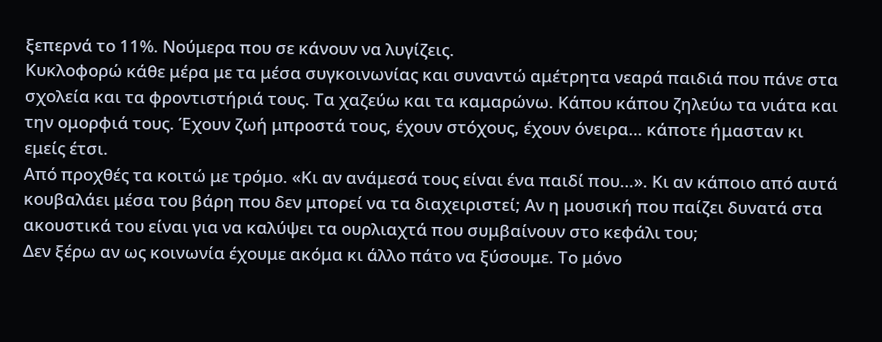ξεπερνά το 11%. Νούμερα που σε κάνουν να λυγίζεις.
Κυκλοφορώ κάθε μέρα με τα μέσα συγκοινωνίας και συναντώ αμέτρητα νεαρά παιδιά που πάνε στα σχολεία και τα φροντιστήριά τους. Τα χαζεύω και τα καμαρώνω. Κάπου κάπου ζηλεύω τα νιάτα και την ομορφιά τους. Έχουν ζωή μπροστά τους, έχουν στόχους, έχουν όνειρα… κάποτε ήμασταν κι εμείς έτσι.
Από προχθές τα κοιτώ με τρόμο. «Κι αν ανάμεσά τους είναι ένα παιδί που…». Κι αν κάποιο από αυτά κουβαλάει μέσα του βάρη που δεν μπορεί να τα διαχειριστεί; Αν η μουσική που παίζει δυνατά στα ακουστικά του είναι για να καλύψει τα ουρλιαχτά που συμβαίνουν στο κεφάλι του;
Δεν ξέρω αν ως κοινωνία έχουμε ακόμα κι άλλο πάτο να ξύσουμε. Το μόνο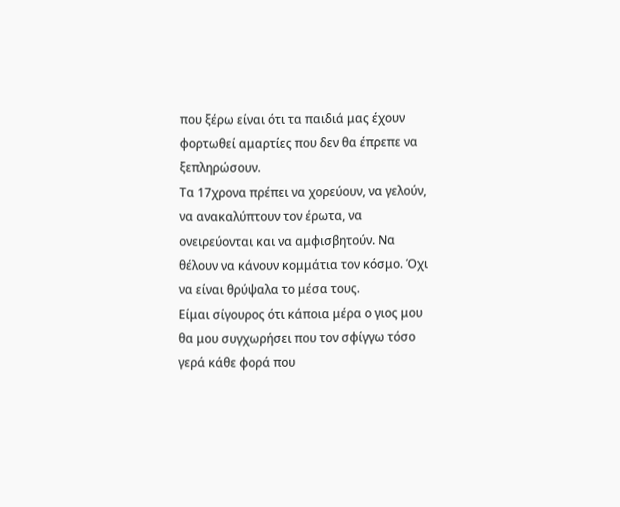που ξέρω είναι ότι τα παιδιά μας έχουν φορτωθεί αμαρτίες που δεν θα έπρεπε να ξεπληρώσουν.
Τα 17χρονα πρέπει να χορεύουν, να γελούν, να ανακαλύπτουν τον έρωτα, να ονειρεύονται και να αμφισβητούν. Να θέλουν να κάνουν κομμάτια τον κόσμο. Όχι να είναι θρύψαλα το μέσα τους.
Είμαι σίγουρος ότι κάποια μέρα ο γιος μου θα μου συγχωρήσει που τον σφίγγω τόσο γερά κάθε φορά που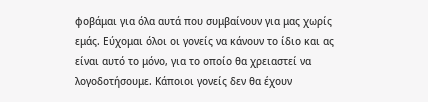φοβάμαι για όλα αυτά που συμβαίνουν για μας χωρίς εμάς. Εύχομαι όλοι οι γονείς να κάνουν το ίδιο και ας είναι αυτό το μόνο, για το οποίο θα χρειαστεί να λογοδοτήσουμε. Κάποιοι γονείς δεν θα έχουν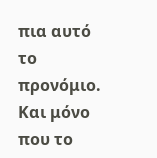πια αυτό το προνόμιο. Και μόνο που το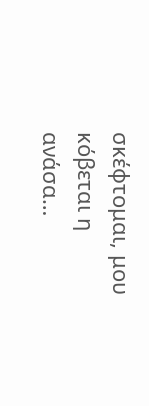σκέφτομαι, μου κόβεται η ανάσα…